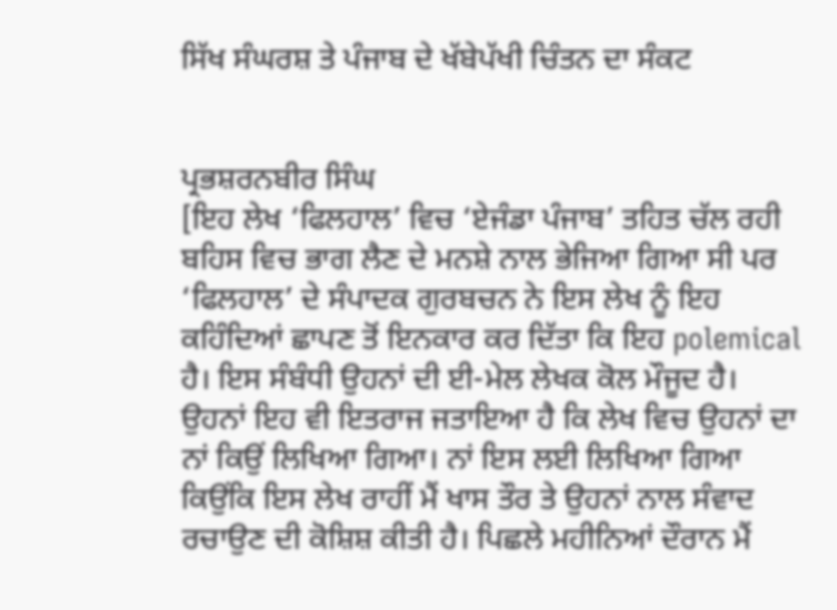ਸਿੱਖ ਸੰਘਰਸ਼ ਤੇ ਪੰਜਾਬ ਦੇ ਖੱਬੇਪੱਖੀ ਚਿੰਤਨ ਦਾ ਸੰਕਟ


ਪ੍ਰਭਸ਼ਰਨਬੀਰ ਸਿੰਘ
[ਇਹ ਲੇਖ ‘ਫਿਲਹਾਲ’ ਵਿਚ ‘ਏਜੰਡਾ ਪੰਜਾਬ’ ਤਹਿਤ ਚੱਲ ਰਹੀ ਬਹਿਸ ਵਿਚ ਭਾਗ ਲੈਣ ਦੇ ਮਨਸ਼ੇ ਨਾਲ ਭੇਜਿਆ ਗਿਆ ਸੀ ਪਰ ‘ਫਿਲਹਾਲ’ ਦੇ ਸੰਪਾਦਕ ਗੁਰਬਚਨ ਨੇ ਇਸ ਲੇਖ ਨੂੰ ਇਹ ਕਹਿੰਦਿਆਂ ਛਾਪਣ ਤੋਂ ਇਨਕਾਰ ਕਰ ਦਿੱਤਾ ਕਿ ਇਹ polemical ਹੈ। ਇਸ ਸੰਬੰਧੀ ਉਹਨਾਂ ਦੀ ਈ-ਮੇਲ ਲੇਖਕ ਕੋਲ ਮੌਜੂਦ ਹੈ। ਉਹਨਾਂ ਇਹ ਵੀ ਇਤਰਾਜ ਜਤਾਇਆ ਹੈ ਕਿ ਲੇਖ ਵਿਚ ਉਹਨਾਂ ਦਾ ਨਾਂ ਕਿਉਂ ਲਿਖਿਆ ਗਿਆ। ਨਾਂ ਇਸ ਲਈ ਲਿਖਿਆ ਗਿਆ ਕਿਉਂਕਿ ਇਸ ਲੇਖ ਰਾਹੀਂ ਮੈਂ ਖਾਸ ਤੌਰ ਤੇ ਉਹਨਾਂ ਨਾਲ ਸੰਵਾਦ ਰਚਾਉਣ ਦੀ ਕੋਸ਼ਿਸ਼ ਕੀਤੀ ਹੈ। ਪਿਛਲੇ ਮਹੀਨਿਆਂ ਦੌਰਾਨ ਮੈਂ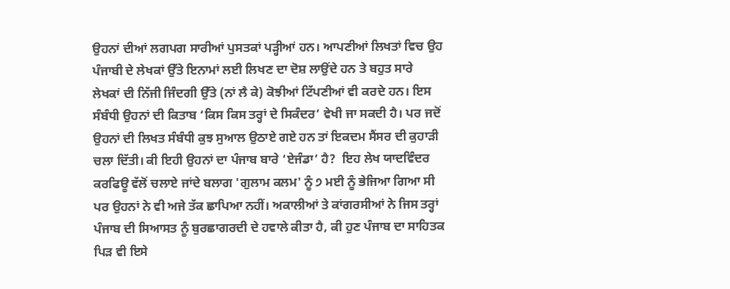ਉਹਨਾਂ ਦੀਆਂ ਲਗਪਗ ਸਾਰੀਆਂ ਪੁਸਤਕਾਂ ਪੜ੍ਹੀਆਂ ਹਨ। ਆਪਣੀਆਂ ਲਿਖਤਾਂ ਵਿਚ ਉਹ ਪੰਜਾਬੀ ਦੇ ਲੇਖਕਾਂ ਉੱਤੇ ਇਨਾਮਾਂ ਲਈ ਲਿਖਣ ਦਾ ਦੋਸ਼ ਲਾਉਂਦੇ ਹਨ ਤੇ ਬਹੁਤ ਸਾਰੇ ਲੇਖਕਾਂ ਦੀ ਨਿੱਜੀ ਜਿੰਦਗੀ ਉੱਤੇ (ਨਾਂ ਲੈ ਕੇ) ਕੋਝੀਆਂ ਟਿੱਪਣੀਆਂ ਵੀ ਕਰਦੇ ਹਨ। ਇਸ ਸੰਬੰਧੀ ਉਹਨਾਂ ਦੀ ਕਿਤਾਬ ‘ਕਿਸ ਕਿਸ ਤਰ੍ਹਾਂ ਦੇ ਸਿਕੰਦਰ’ ਵੇਖੀ ਜਾ ਸਕਦੀ ਹੈ। ਪਰ ਜਦੋਂ ਉਹਨਾਂ ਦੀ ਲਿਖਤ ਸੰਬੰਧੀ ਕੁਝ ਸੁਆਲ ਉਠਾਏ ਗਏ ਹਨ ਤਾਂ ਇਕਦਮ ਸੈਂਸਰ ਦੀ ਕੁਹਾੜੀ ਚਲਾ ਦਿੱਤੀ। ਕੀ ਇਹੀ ਉਹਨਾਂ ਦਾ ਪੰਜਾਬ ਬਾਰੇ ‘ਏਜੰਡਾ’ ਹੈ?  ਇਹ ਲੇਖ ਯਾਦਵਿੰਦਰ ਕਰਫਿਊ ਵੱਲੋਂ ਚਲਾਏ ਜਾਂਦੇ ਬਲਾਗ 'ਗੁਲਾਮ ਕਲਮ' ਨੂੰ ੭ ਮਈ ਨੂੰ ਭੇਜਿਆ ਗਿਆ ਸੀ ਪਰ ਉਹਨਾਂ ਨੇ ਵੀ ਅਜੇ ਤੱਕ ਛਾਪਿਆ ਨਹੀਂ। ਅਕਾਲੀਆਂ ਤੇ ਕਾਂਗਰਸੀਆਂ ਨੇ ਜਿਸ ਤਰ੍ਹਾਂ ਪੰਜਾਬ ਦੀ ਸਿਆਸਤ ਨੂੰ ਬੁਰਛਾਗਰਦੀ ਦੇ ਹਵਾਲੇ ਕੀਤਾ ਹੈ, ਕੀ ਹੁਣ ਪੰਜਾਬ ਦਾ ਸਾਹਿਤਕ ਪਿੜ ਵੀ ਇਸੇ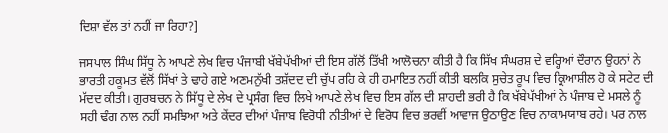ਦਿਸ਼ਾ ਵੱਲ ਤਾਂ ਨਹੀਂ ਜਾ ਰਿਹਾ?]

ਜਸਪਾਲ ਸਿੰਘ ਸਿੱਧੂ ਨੇ ਆਪਣੇ ਲੇਖ ਵਿਚ ਪੰਜਾਬੀ ਖੱਬੇਪੱਖੀਆਂ ਦੀ ਇਸ ਗੱਲੋਂ ਤਿੱਖੀ ਆਲੋਚਨਾ ਕੀਤੀ ਹੈ ਕਿ ਸਿੱਖ ਸੰਘਰਸ਼ ਦੇ ਵਰ੍ਹਿਆਂ ਦੌਰਾਨ ਉਹਨਾਂ ਨੇ ਭਾਰਤੀ ਹਕੂਮਤ ਵੱਲੋਂ ਸਿੱਖਾਂ ਤੇ ਢਾਹੇ ਗਏ ਅਣਮਨੁੱਖੀ ਤਸ਼ੱਦਦ ਦੀ ਚੁੱਪ ਰਹਿ ਕੇ ਹੀ ਹਮਾਇਤ ਨਹੀਂ ਕੀਤੀ ਬਲਕਿ ਸੁਚੇਤ ਰੂਪ ਵਿਚ ਕ੍ਰਿਆਸ਼ੀਲ ਹੋ ਕੇ ਸਟੇਟ ਦੀ ਮੱਦਦ ਕੀਤੀ। ਗੁਰਬਚਨ ਨੇ ਸਿੱਧੂ ਦੇ ਲੇਖ ਦੇ ਪ੍ਰਸੰਗ ਵਿਚ ਲਿਖੇ ਆਪਣੇ ਲੇਖ ਵਿਚ ਇਸ ਗੱਲ ਦੀ ਸ਼ਾਹਦੀ ਭਰੀ ਹੈ ਕਿ ਖੱਬੇਪੱਖੀਆਂ ਨੇ ਪੰਜਾਬ ਦੇ ਮਸਲੇ ਨੂੰ ਸਹੀ ਢੰਗ ਨਾਲ ਨਹੀਂ ਸਮਝਿਆ ਅਤੇ ਕੇਂਦਰ ਦੀਆਂ ਪੰਜਾਬ ਵਿਰੋਧੀ ਨੀਤੀਆਂ ਦੇ ਵਿਰੋਧ ਵਿਚ ਭਰਵੀਂ ਆਵਾਜ ਉਠਾਉਣ ਵਿਚ ਨਾਕਾਮਯਾਬ ਰਹੇ। ਪਰ ਨਾਲ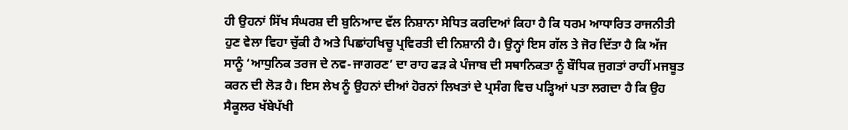ਹੀ ਉਹਨਾਂ ਸਿੱਖ ਸੰਘਰਸ਼ ਦੀ ਬੁਨਿਆਦ ਵੱਲ ਨਿਸ਼ਾਨਾ ਸੇਧਿਤ ਕਰਦਿਆਂ ਕਿਹਾ ਹੈ ਕਿ ਧਰਮ ਆਧਾਰਿਤ ਰਾਜਨੀਤੀ ਹੁਣ ਵੇਲਾ ਵਿਹਾ ਚੁੱਕੀ ਹੈ ਅਤੇ ਪਿਛਾਂਹਖਿਚੂ ਪ੍ਰਵਿਰਤੀ ਦੀ ਨਿਸ਼ਾਨੀ ਹੈ। ਉਨ੍ਹਾਂ ਇਸ ਗੱਲ ਤੇ ਜੋਰ ਦਿੱਤਾ ਹੈ ਕਿ ਅੱਜ ਸਾਨੂੰ ‘ਆਧੁਨਿਕ ਤਰਜ ਦੇ ਨਵ-ਜਾਗਰਣ’ ਦਾ ਰਾਹ ਫੜ ਕੇ ਪੰਜਾਬ ਦੀ ਸਥਾਨਿਕਤਾ ਨੂੰ ਬੌਧਿਕ ਜੁਗਤਾਂ ਰਾਹੀਂ ਮਜਬੂਤ ਕਰਨ ਦੀ ਲੋੜ ਹੈ। ਇਸ ਲੇਖ ਨੂੰ ਉਹਨਾਂ ਦੀਆਂ ਹੋਰਨਾਂ ਲਿਖਤਾਂ ਦੇ ਪ੍ਰਸੰਗ ਵਿਚ ਪੜ੍ਹਿਆਂ ਪਤਾ ਲਗਦਾ ਹੈ ਕਿ ਉਹ ਸੈਕੂਲਰ ਖੱਬੇਪੱਖੀ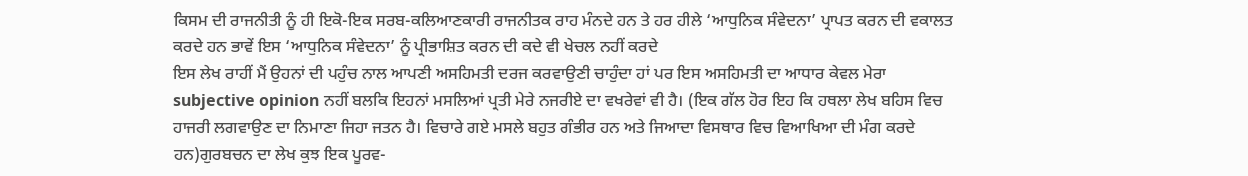ਕਿਸਮ ਦੀ ਰਾਜਨੀਤੀ ਨੂੰ ਹੀ ਇਕੋ-ਇਕ ਸਰਬ-ਕਲਿਆਣਕਾਰੀ ਰਾਜਨੀਤਕ ਰਾਹ ਮੰਨਦੇ ਹਨ ਤੇ ਹਰ ਹੀਲੇ ‘ਆਧੁਨਿਕ ਸੰਵੇਦਨਾ’ ਪ੍ਰਾਪਤ ਕਰਨ ਦੀ ਵਕਾਲਤ ਕਰਦੇ ਹਨ ਭਾਵੇਂ ਇਸ ‘ਆਧੁਨਿਕ ਸੰਵੇਦਨਾ’ ਨੂੰ ਪ੍ਰੀਭਾਸ਼ਿਤ ਕਰਨ ਦੀ ਕਦੇ ਵੀ ਖੇਚਲ ਨਹੀਂ ਕਰਦੇ
ਇਸ ਲੇਖ ਰਾਹੀਂ ਮੈਂ ਉਹਨਾਂ ਦੀ ਪਹੁੰਚ ਨਾਲ ਆਪਣੀ ਅਸਹਿਮਤੀ ਦਰਜ ਕਰਵਾਉਣੀ ਚਾਹੁੰਦਾ ਹਾਂ ਪਰ ਇਸ ਅਸਹਿਮਤੀ ਦਾ ਆਧਾਰ ਕੇਵਲ ਮੇਰਾ subjective opinion ਨਹੀਂ ਬਲਕਿ ਇਹਨਾਂ ਮਸਲਿਆਂ ਪ੍ਰਤੀ ਮੇਰੇ ਨਜਰੀਏ ਦਾ ਵਖਰੇਵਾਂ ਵੀ ਹੈ। (ਇਕ ਗੱਲ ਹੋਰ ਇਹ ਕਿ ਹਥਲਾ ਲੇਖ ਬਹਿਸ ਵਿਚ ਹਾਜਰੀ ਲਗਵਾਉਣ ਦਾ ਨਿਮਾਣਾ ਜਿਹਾ ਜਤਨ ਹੈ। ਵਿਚਾਰੇ ਗਏ ਮਸਲੇ ਬਹੁਤ ਗੰਭੀਰ ਹਨ ਅਤੇ ਜਿਆਦਾ ਵਿਸਥਾਰ ਵਿਚ ਵਿਆਖਿਆ ਦੀ ਮੰਗ ਕਰਦੇ ਹਨ)ਗੁਰਬਚਨ ਦਾ ਲੇਖ ਕੁਝ ਇਕ ਪੂਰਵ-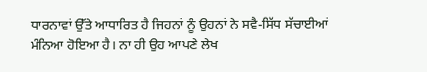ਧਾਰਨਾਵਾਂ ਉੱਤੇ ਆਧਾਰਿਤ ਹੈ ਜਿਹਨਾਂ ਨੂੰ ਉਹਨਾਂ ਨੇ ਸਵੈ-ਸਿੱਧ ਸੱਚਾਈਆਂ ਮੰਨਿਆ ਹੋਇਆ ਹੈ। ਨਾ ਹੀ ਉਹ ਆਪਣੇ ਲੇਖ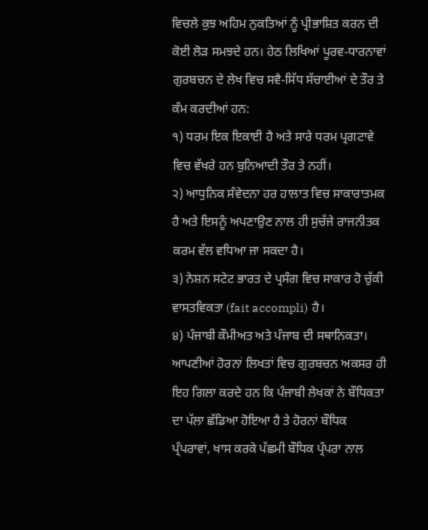ਵਿਚਲੇ ਕੁਝ ਅਹਿਮ ਨੁਕਤਿਆਂ ਨੂੰ ਪ੍ਰੀਭਾਸ਼ਿਤ ਕਰਨ ਦੀ ਕੋਈ ਲੋੜ ਸਮਝਦੇ ਹਨ। ਹੇਠ ਲਿਖਿਆਂ ਪੂਰਵ-ਧਾਰਨਾਵਾਂ ਗੁਰਬਚਨ ਦੇ ਲੇਖ ਵਿਚ ਸਵੈ-ਸਿੱਧ ਸੱਚਾਈਆਂ ਦੇ ਤੌਰ ਤੇ ਕੰਮ ਕਰਦੀਆਂ ਹਨ:
੧) ਧਰਮ ਇਕ ਇਕਾਈ ਹੈ ਅਤੇ ਸਾਰੇ ਧਰਮ ਪ੍ਰਗਟਾਵੇ ਵਿਚ ਵੱਖਰੇ ਹਨ ਬੁਨਿਆਦੀ ਤੌਰ ਤੇ ਨਹੀਂ।
੨) ਆਧੁਨਿਕ ਸੰਵੇਦਨਾ ਹਰ ਹਾਲਾਤ ਵਿਚ ਸਾਕਾਰਾਤਮਕ ਹੈ ਅਤੇ ਇਸਨੂੰ ਅਪਣਾਉਣ ਨਾਲ ਹੀ ਸੁਚੱਜੇ ਰਾਜਨੀਤਕ ਕਰਮ ਵੱਲ ਵਧਿਆ ਜਾ ਸਕਦਾ ਹੈ।
੩) ਨੇਸ਼ਨ ਸਟੇਟ ਭਾਰਤ ਦੇ ਪ੍ਰਸੰਗ ਵਿਚ ਸਾਕਾਰ ਹੋ ਚੁੱਕੀ ਵਾਸਤਵਿਕਤਾ (fait accompli) ਹੈ।
੪) ਪੰਜਾਬੀ ਕੌਮੀਅਤ ਅਤੇ ਪੰਜਾਬ ਦੀ ਸਥਾਨਿਕਤਾ।
ਆਪਣੀਆਂ ਹੋਰਨਾਂ ਲਿਖਤਾਂ ਵਿਚ ਗੁਰਬਚਨ ਅਕਸਰ ਹੀ ਇਹ ਗਿਲਾ ਕਰਦੇ ਹਨ ਕਿ ਪੰਜਾਬੀ ਲੇਖਕਾਂ ਨੇ ਬੌਧਿਕਤਾ ਦਾ ਪੱਲਾ ਛੱਡਿਆ ਹੋਇਆ ਹੈ ਤੇ ਹੋਰਨਾਂ ਬੌਧਿਕ ਪ੍ਰੰਪਰਾਵਾਂ, ਖਾਸ ਕਰਕੇ ਪੱਛਮੀ ਬੌਧਿਕ ਪ੍ਰੰਪਰਾ ਨਾਲ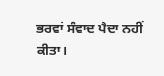ਭਰਵਾਂ ਸੰਵਾਦ ਪੈਦਾ ਨਹੀਂ ਕੀਤਾ।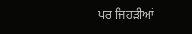ਪਰ ਜਿਹੜੀਆਂ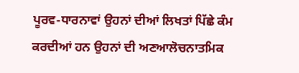ਪੂਰਵ-ਧਾਰਨਾਵਾਂ ਉਹਨਾਂ ਦੀਆਂ ਲਿਖਤਾਂ ਪਿੱਛੇ ਕੰਮ ਕਰਦੀਆਂ ਹਨ ਉਹਨਾਂ ਦੀ ਅਣਆਲੋਚਨਾਤਮਿਕ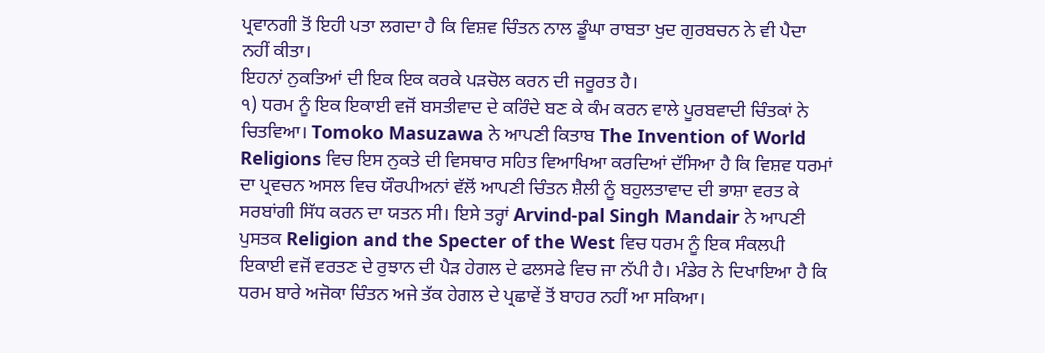ਪ੍ਰਵਾਨਗੀ ਤੋਂ ਇਹੀ ਪਤਾ ਲਗਦਾ ਹੈ ਕਿ ਵਿਸ਼ਵ ਚਿੰਤਨ ਨਾਲ ਡੂੰਘਾ ਰਾਬਤਾ ਖੁਦ ਗੁਰਬਚਨ ਨੇ ਵੀ ਪੈਦਾ ਨਹੀਂ ਕੀਤਾ।
ਇਹਨਾਂ ਨੁਕਤਿਆਂ ਦੀ ਇਕ ਇਕ ਕਰਕੇ ਪੜਚੋਲ ਕਰਨ ਦੀ ਜਰੂਰਤ ਹੈ।
੧) ਧਰਮ ਨੂੰ ਇਕ ਇਕਾਈ ਵਜੋਂ ਬਸਤੀਵਾਦ ਦੇ ਕਰਿੰਦੇ ਬਣ ਕੇ ਕੰਮ ਕਰਨ ਵਾਲੇ ਪੂਰਬਵਾਦੀ ਚਿੰਤਕਾਂ ਨੇ ਚਿਤਵਿਆ। Tomoko Masuzawa ਨੇ ਆਪਣੀ ਕਿਤਾਬ The Invention of World Religions ਵਿਚ ਇਸ ਨੁਕਤੇ ਦੀ ਵਿਸਥਾਰ ਸਹਿਤ ਵਿਆਖਿਆ ਕਰਦਿਆਂ ਦੱਸਿਆ ਹੈ ਕਿ ਵਿਸ਼ਵ ਧਰਮਾਂ ਦਾ ਪ੍ਰਵਚਨ ਅਸਲ ਵਿਚ ਯੌਰਪੀਅਨਾਂ ਵੱਲੋਂ ਆਪਣੀ ਚਿੰਤਨ ਸ਼ੈਲੀ ਨੂੰ ਬਹੁਲਤਾਵਾਦ ਦੀ ਭਾਸ਼ਾ ਵਰਤ ਕੇ ਸਰਬਾਂਗੀ ਸਿੱਧ ਕਰਨ ਦਾ ਯਤਨ ਸੀ। ਇਸੇ ਤਰ੍ਹਾਂ Arvind-pal Singh Mandair ਨੇ ਆਪਣੀ ਪੁਸਤਕ Religion and the Specter of the West ਵਿਚ ਧਰਮ ਨੂੰ ਇਕ ਸੰਕਲਪੀ ਇਕਾਈ ਵਜੋਂ ਵਰਤਣ ਦੇ ਰੁਝਾਨ ਦੀ ਪੈੜ ਹੇਗਲ ਦੇ ਫਲਸਫੇ ਵਿਚ ਜਾ ਨੱਪੀ ਹੈ। ਮੰਡੇਰ ਨੇ ਦਿਖਾਇਆ ਹੈ ਕਿ ਧਰਮ ਬਾਰੇ ਅਜੋਕਾ ਚਿੰਤਨ ਅਜੇ ਤੱਕ ਹੇਗਲ ਦੇ ਪ੍ਰਛਾਵੇਂ ਤੋਂ ਬਾਹਰ ਨਹੀਂ ਆ ਸਕਿਆ।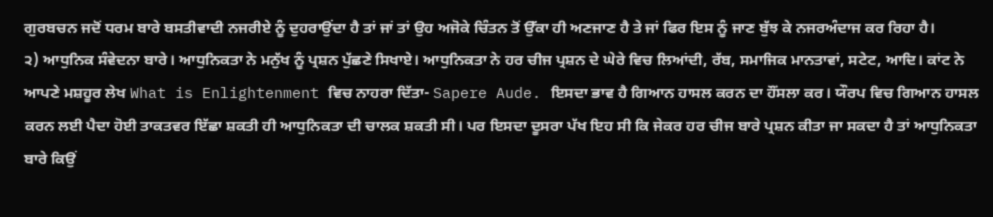ਗੁਰਬਚਨ ਜਦੋਂ ਧਰਮ ਬਾਰੇ ਬਸਤੀਵਾਦੀ ਨਜਰੀਏ ਨੂੰ ਦੁਹਰਾਉਂਦਾ ਹੈ ਤਾਂ ਜਾਂ ਤਾਂ ਉਹ ਅਜੋਕੇ ਚਿੰਤਨ ਤੋਂ ਉੱਕਾ ਹੀ ਅਣਜਾਣ ਹੈ ਤੇ ਜਾਂ ਫਿਰ ਇਸ ਨੂੰ ਜਾਣ ਬੁੱਝ ਕੇ ਨਜਰਅੰਦਾਜ ਕਰ ਰਿਹਾ ਹੈ।
੨) ਆਧੁਨਿਕ ਸੰਵੇਦਨਾ ਬਾਰੇ। ਆਧੁਨਿਕਤਾ ਨੇ ਮਨੁੱਖ ਨੂੰ ਪ੍ਰਸ਼ਨ ਪੁੱਛਣੇ ਸਿਖਾਏ। ਆਧੁਨਿਕਤਾ ਨੇ ਹਰ ਚੀਜ ਪ੍ਰਸ਼ਨ ਦੇ ਘੇਰੇ ਵਿਚ ਲਿਆਂਦੀ, ਰੱਬ, ਸਮਾਜਿਕ ਮਾਨਤਾਵਾਂ, ਸਟੇਟ, ਆਦਿ। ਕਾਂਟ ਨੇ ਆਪਣੇ ਮਸ਼ਹੂਰ ਲੇਖ What is Enlightenment ਵਿਚ ਨਾਹਰਾ ਦਿੱਤਾ- Sapere Aude. ਇਸਦਾ ਭਾਵ ਹੈ ਗਿਆਨ ਹਾਸਲ ਕਰਨ ਦਾ ਹੌਂਸਲਾ ਕਰ। ਯੌਰਪ ਵਿਚ ਗਿਆਨ ਹਾਸਲ ਕਰਨ ਲਈ ਪੈਦਾ ਹੋਈ ਤਾਕਤਵਰ ਇੱਛਾ ਸ਼ਕਤੀ ਹੀ ਆਧੁਨਿਕਤਾ ਦੀ ਚਾਲਕ ਸ਼ਕਤੀ ਸੀ। ਪਰ ਇਸਦਾ ਦੂਸਰਾ ਪੱਖ ਇਹ ਸੀ ਕਿ ਜੇਕਰ ਹਰ ਚੀਜ ਬਾਰੇ ਪ੍ਰਸ਼ਨ ਕੀਤਾ ਜਾ ਸਕਦਾ ਹੈ ਤਾਂ ਆਧੁਨਿਕਤਾ ਬਾਰੇ ਕਿਉਂ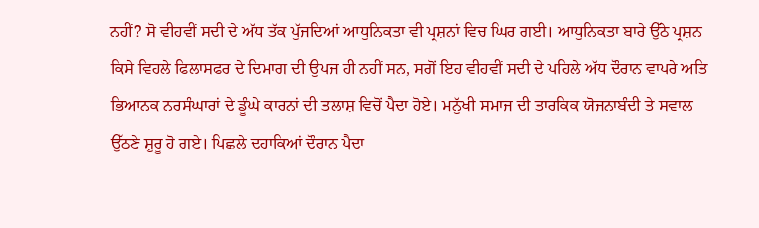ਨਹੀਂ? ਸੋ ਵੀਹਵੀਂ ਸਦੀ ਦੇ ਅੱਧ ਤੱਕ ਪੁੱਜਦਿਆਂ ਆਧੁਨਿਕਤਾ ਵੀ ਪ੍ਰਸ਼ਨਾਂ ਵਿਚ ਘਿਰ ਗਈ। ਆਧੁਨਿਕਤਾ ਬਾਰੇ ਉੱਠੇ ਪ੍ਰਸ਼ਨ ਕਿਸੇ ਵਿਹਲੇ ਫਿਲਾਸਫਰ ਦੇ ਦਿਮਾਗ ਦੀ ਉਪਜ ਹੀ ਨਹੀਂ ਸਨ, ਸਗੋਂ ਇਹ ਵੀਹਵੀਂ ਸਦੀ ਦੇ ਪਹਿਲੇ ਅੱਧ ਦੌਰਾਨ ਵਾਪਰੇ ਅਤਿ ਭਿਆਨਕ ਨਰਸੰਘਾਰਾਂ ਦੇ ਡੂੰਘੇ ਕਾਰਨਾਂ ਦੀ ਤਲਾਸ਼ ਵਿਚੋਂ ਪੈਦਾ ਹੋਏ। ਮਨੁੱਖੀ ਸਮਾਜ ਦੀ ਤਾਰਕਿਕ ਯੋਜਨਾਬੰਦੀ ਤੇ ਸਵਾਲ ਉੱਠਣੇ ਸ਼ੁਰੂ ਹੋ ਗਏ। ਪਿਛਲੇ ਦਹਾਕਿਆਂ ਦੌਰਾਨ ਪੈਦਾ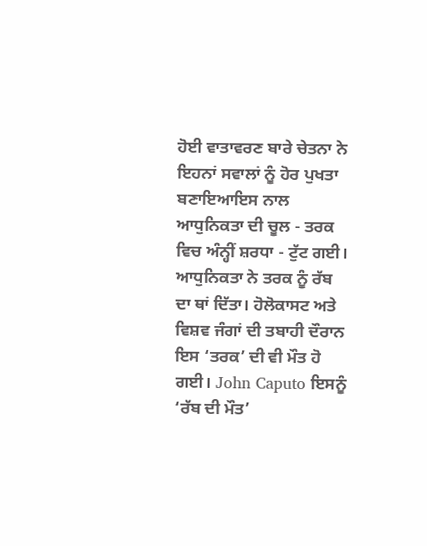ਹੋਈ ਵਾਤਾਵਰਣ ਬਾਰੇ ਚੇਤਨਾ ਨੇ ਇਹਨਾਂ ਸਵਾਲਾਂ ਨੂੰ ਹੋਰ ਪੁਖਤਾ ਬਣਾਇਆਇਸ ਨਾਲ ਆਧੁਨਿਕਤਾ ਦੀ ਚੂਲ - ਤਰਕ ਵਿਚ ਅੰਨ੍ਹੀਂ ਸ਼ਰਧਾ - ਟੁੱਟ ਗਈ। ਆਧੁਨਿਕਤਾ ਨੇ ਤਰਕ ਨੂੰ ਰੱਬ ਦਾ ਥਾਂ ਦਿੱਤਾ। ਹੋਲੋਕਾਸਟ ਅਤੇ ਵਿਸ਼ਵ ਜੰਗਾਂ ਦੀ ਤਬਾਹੀ ਦੌਰਾਨ ਇਸ ‘ਤਰਕ’ ਦੀ ਵੀ ਮੌਤ ਹੋ ਗਈ। John Caputo ਇਸਨੂੰ ‘ਰੱਬ ਦੀ ਮੌਤ’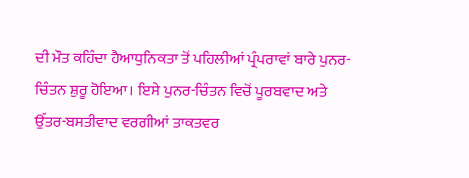ਦੀ ਮੌਤ ਕਹਿੰਦਾ ਹੈਆਧੁਨਿਕਤਾ ਤੋਂ ਪਹਿਲੀਆਂ ਪ੍ਰੰਪਰਾਵਾਂ ਬਾਰੇ ਪੁਨਰ-ਚਿੰਤਨ ਸ਼ੁਰੂ ਹੋਇਆ। ਇਸੇ ਪੁਨਰ-ਚਿੰਤਨ ਵਿਚੋਂ ਪੂਰਬਵਾਦ ਅਤੇ ਉੱਤਰ-ਬਸਤੀਵਾਦ ਵਰਗੀਆਂ ਤਾਕਤਵਰ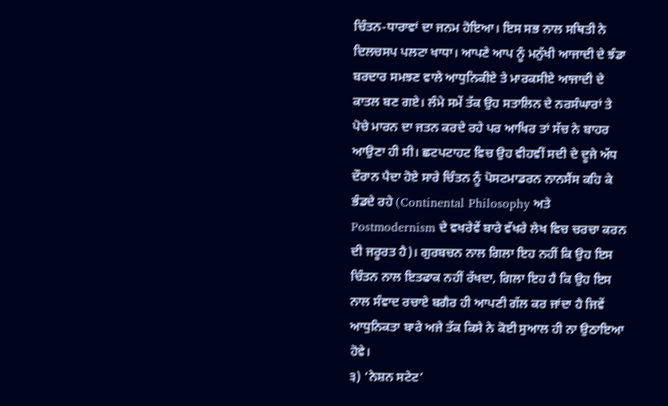ਚਿੰਤਨ-ਧਾਰਾਵਾਂ ਦਾ ਜਨਮ ਹੋਇਆ। ਇਸ ਸਭ ਨਾਲ ਸਥਿਤੀ ਨੇ ਦਿਲਚਸਪ ਪਲਟਾ ਖਾਧਾ। ਆਪਣੇ ਆਪ ਨੂੰ ਮਨੁੱਖੀ ਆਜਾਦੀ ਦੇ ਝੰਡਾ ਬਰਦਾਰ ਸਮਝਣ ਵਾਲੇ ਆਧੁਨਿਕੀਏ ਤੇ ਮਾਰਕਸੀਏ ਆਜਾਦੀ ਦੇ ਕਾਤਲ ਬਣ ਗਏ। ਲੰਮੇ ਸਮੇਂ ਤੱਕ ਉਹ ਸਤਾਲਿਨ ਦੇ ਨਰਸੰਘਾਰਾਂ ਤੇ ਪੋਚੇ ਮਾਰਨ ਦਾ ਜਤਨ ਕਰਦੇ ਰਹੇ ਪਰ ਆਖਿਰ ਤਾਂ ਸੱਚ ਨੇ ਬਾਹਰ ਆਉਣਾ ਹੀ ਸੀ। ਛਟਪਟਾਹਟ ਵਿਚ ਉਹ ਵੀਹਵੀਂ ਸਦੀ ਦੇ ਦੂਜੇ ਅੱਧ ਦੌਰਾਨ ਪੈਦਾ ਹੋਏ ਸਾਰੇ ਚਿੰਤਨ ਨੂੰ ਪੋਸਟਮਾਡਰਨ ਨਾਨਸੈਂਸ ਕਹਿ ਕੇ ਭੰਡਦੇ ਰਹੇ (Continental Philosophy ਅਤੇ Postmodernism ਦੇ ਵਖਰੇਵੇਂ ਬਾਰੇ ਵੱਖਰੇ ਲੇਖ ਵਿਚ ਚਰਚਾ ਕਰਨ ਦੀ ਜਰੂਰਤ ਹੈ)। ਗੁਰਬਚਨ ਨਾਲ ਗਿਲਾ ਇਹ ਨਹੀਂ ਕਿ ਉਹ ਇਸ ਚਿੰਤਨ ਨਾਲ ਇਤਫਾਕ ਨਹੀਂ ਰੱਖਦਾ, ਗਿਲਾ ਇਹ ਹੈ ਕਿ ਉਹ ਇਸ ਨਾਲ ਸੰਵਾਦ ਰਚਾਏ ਬਗੈਰ ਹੀ ਆਪਣੀ ਗੱਲ ਕਰ ਜਾਂਦਾ ਹੈ ਜਿਵੇਂ ਆਧੁਨਿਕਤਾ ਬਾਰੇ ਅਜੇ ਤੱਕ ਕਿਸੇ ਨੇ ਕੋਈ ਸੁਆਲ ਹੀ ਨਾ ਉਠਾਇਆ ਹੋਵੇ।
੩) ‘ਨੇਸ਼ਨ ਸਟੇਟ’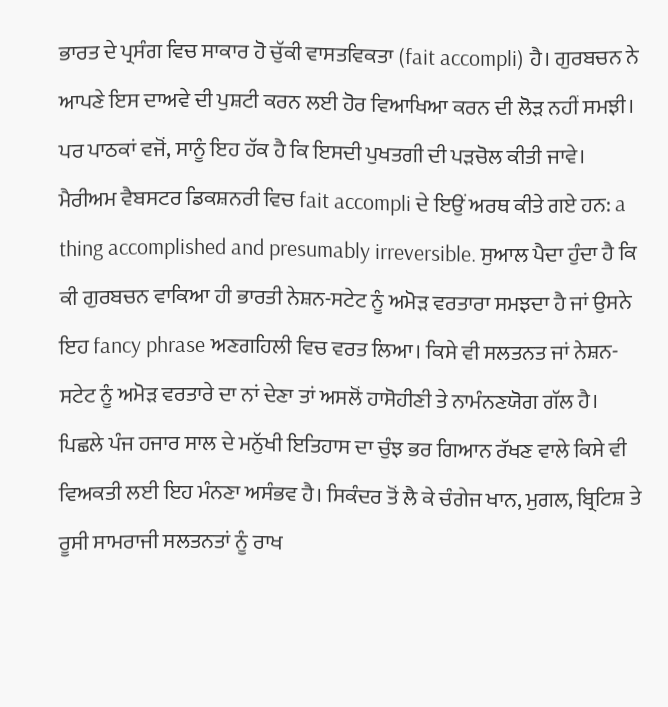ਭਾਰਤ ਦੇ ਪ੍ਰਸੰਗ ਵਿਚ ਸਾਕਾਰ ਹੋ ਚੁੱਕੀ ਵਾਸਤਵਿਕਤਾ (fait accompli) ਹੈ। ਗੁਰਬਚਨ ਨੇ ਆਪਣੇ ਇਸ ਦਾਅਵੇ ਦੀ ਪੁਸ਼ਟੀ ਕਰਨ ਲਈ ਹੋਰ ਵਿਆਖਿਆ ਕਰਨ ਦੀ ਲੋੜ ਨਹੀਂ ਸਮਝੀ। ਪਰ ਪਾਠਕਾਂ ਵਜੋਂ, ਸਾਨੂੰ ਇਹ ਹੱਕ ਹੈ ਕਿ ਇਸਦੀ ਪੁਖਤਗੀ ਦੀ ਪੜਚੋਲ ਕੀਤੀ ਜਾਵੇ। ਮੈਰੀਅਮ ਵੈਬਸਟਰ ਡਿਕਸ਼ਨਰੀ ਵਿਚ fait accompli ਦੇ ਇਉਂ ਅਰਥ ਕੀਤੇ ਗਏ ਹਨ: a thing accomplished and presumably irreversible. ਸੁਆਲ ਪੈਦਾ ਹੁੰਦਾ ਹੈ ਕਿ ਕੀ ਗੁਰਬਚਨ ਵਾਕਿਆ ਹੀ ਭਾਰਤੀ ਨੇਸ਼ਨ-ਸਟੇਟ ਨੂੰ ਅਮੋੜ ਵਰਤਾਰਾ ਸਮਝਦਾ ਹੈ ਜਾਂ ਉਸਨੇ ਇਹ fancy phrase ਅਣਗਹਿਲੀ ਵਿਚ ਵਰਤ ਲਿਆ। ਕਿਸੇ ਵੀ ਸਲਤਨਤ ਜਾਂ ਨੇਸ਼ਨ-ਸਟੇਟ ਨੂੰ ਅਮੋੜ ਵਰਤਾਰੇ ਦਾ ਨਾਂ ਦੇਣਾ ਤਾਂ ਅਸਲੋਂ ਹਾਸੋਹੀਣੀ ਤੇ ਨਾਮੰਨਣਯੋਗ ਗੱਲ ਹੈ। ਪਿਛਲੇ ਪੰਜ ਹਜਾਰ ਸਾਲ ਦੇ ਮਨੁੱਖੀ ਇਤਿਹਾਸ ਦਾ ਚੁੰਝ ਭਰ ਗਿਆਨ ਰੱਖਣ ਵਾਲੇ ਕਿਸੇ ਵੀ ਵਿਅਕਤੀ ਲਈ ਇਹ ਮੰਨਣਾ ਅਸੰਭਵ ਹੈ। ਸਿਕੰਦਰ ਤੋਂ ਲੈ ਕੇ ਚੰਗੇਜ ਖਾਨ, ਮੁਗਲ, ਬ੍ਰਿਟਿਸ਼ ਤੇ ਰੂਸੀ ਸਾਮਰਾਜੀ ਸਲਤਨਤਾਂ ਨੂੰ ਰਾਖ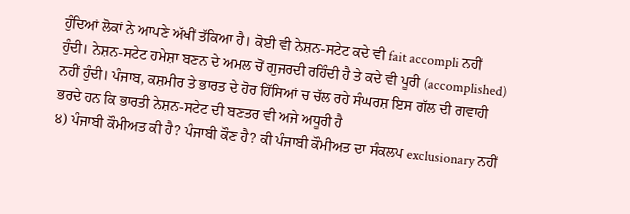ਹੁੰਦਿਆਂ ਲੋਕਾਂ ਨੇ ਆਪਣੇ ਅੱਖੀਂ ਤੱਕਿਆ ਹੈ। ਕੋਈ ਵੀ ਨੇਸ਼ਨ-ਸਟੇਟ ਕਦੇ ਵੀ fait accompli ਨਹੀਂ ਹੁੰਦੀ। ਨੇਸ਼ਨ-ਸਟੇਟ ਹਮੇਸ਼ਾ ਬਣਨ ਦੇ ਅਮਲ ਚੋਂ ਗੁਜਰਦੀ ਰਹਿੰਦੀ ਹੈ ਤੇ ਕਦੇ ਵੀ ਪੂਰੀ (accomplished) ਨਹੀਂ ਹੁੰਦੀ। ਪੰਜਾਬ, ਕਸ਼ਮੀਰ ਤੇ ਭਾਰਤ ਦੇ ਹੋਰ ਹਿੱਸਿਆਂ ਚ ਚੱਲ ਰਹੇ ਸੰਘਰਸ਼ ਇਸ ਗੱਲ ਦੀ ਗਵਾਹੀ ਭਰਦੇ ਹਨ ਕਿ ਭਾਰਤੀ ਨੇਸ਼ਨ-ਸਟੇਟ ਦੀ ਬਣਤਰ ਵੀ ਅਜੇ ਅਧੂਰੀ ਹੈ
੪) ਪੰਜਾਬੀ ਕੌਮੀਅਤ ਕੀ ਹੈ? ਪੰਜਾਬੀ ਕੌਣ ਹੈ? ਕੀ ਪੰਜਾਬੀ ਕੌਮੀਅਤ ਦਾ ਸੰਕਲਪ exclusionary ਨਹੀਂ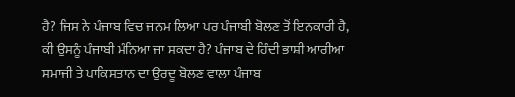ਹੈ? ਜਿਸ ਨੇ ਪੰਜਾਬ ਵਿਚ ਜਨਮ ਲਿਆ ਪਰ ਪੰਜਾਬੀ ਬੋਲਣ ਤੋਂ ਇਨਕਾਰੀ ਹੈ, ਕੀ ਉਸਨੂੰ ਪੰਜਾਬੀ ਮੰਨਿਆ ਜਾ ਸਕਦਾ ਹੈ? ਪੰਜਾਬ ਦੇ ਹਿੰਦੀ ਭਾਸ਼ੀ ਆਰੀਆ ਸਮਾਜੀ ਤੇ ਪਾਕਿਸਤਾਨ ਦਾ ਉਰਦੂ ਬੋਲਣ ਵਾਲਾ ਪੰਜਾਬ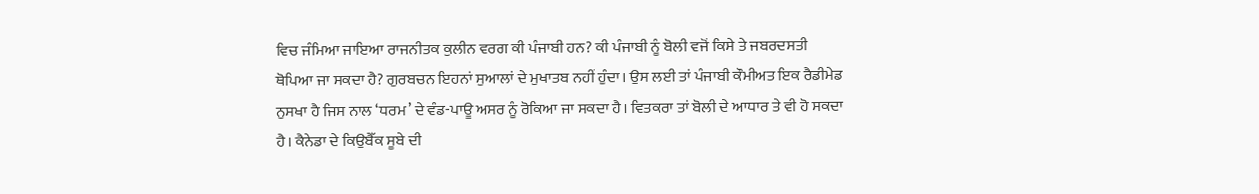ਵਿਚ ਜੰਮਿਆ ਜਾਇਆ ਰਾਜਨੀਤਕ ਕੁਲੀਨ ਵਰਗ ਕੀ ਪੰਜਾਬੀ ਹਨ? ਕੀ ਪੰਜਾਬੀ ਨੂੰ ਬੋਲੀ ਵਜੋਂ ਕਿਸੇ ਤੇ ਜਬਰਦਸਤੀ ਥੋਪਿਆ ਜਾ ਸਕਦਾ ਹੈ? ਗੁਰਬਚਨ ਇਹਨਾਂ ਸੁਆਲਾਂ ਦੇ ਮੁਖਾਤਬ ਨਹੀਂ ਹੁੰਦਾ। ਉਸ ਲਈ ਤਾਂ ਪੰਜਾਬੀ ਕੌਮੀਅਤ ਇਕ ਰੈਡੀਮੇਡ ਨੁਸਖਾ ਹੈ ਜਿਸ ਨਾਲ ‘ਧਰਮ’ ਦੇ ਵੰਡ-ਪਾਊ ਅਸਰ ਨੂੰ ਰੋਕਿਆ ਜਾ ਸਕਦਾ ਹੈ। ਵਿਤਕਰਾ ਤਾਂ ਬੋਲੀ ਦੇ ਆਧਾਰ ਤੇ ਵੀ ਹੋ ਸਕਦਾ ਹੈ। ਕੈਨੇਡਾ ਦੇ ਕਿਉਬੈੱਕ ਸੂਬੇ ਦੀ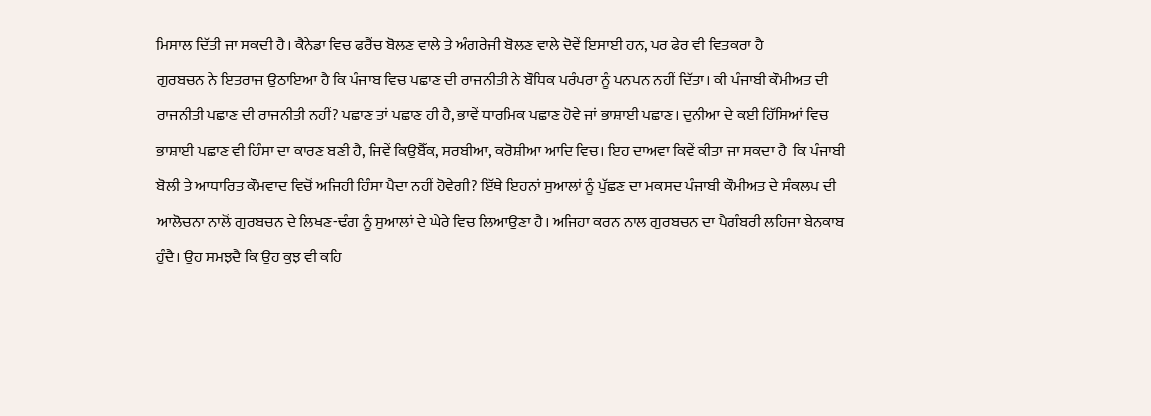ਮਿਸਾਲ ਦਿੱਤੀ ਜਾ ਸਕਦੀ ਹੈ। ਕੈਨੇਡਾ ਵਿਚ ਫਰੈਂਚ ਬੋਲਣ ਵਾਲੇ ਤੇ ਅੰਗਰੇਜੀ ਬੋਲਣ ਵਾਲੇ ਦੋਵੇਂ ਇਸਾਈ ਹਨ, ਪਰ ਫੇਰ ਵੀ ਵਿਤਕਰਾ ਹੈ
ਗੁਰਬਚਨ ਨੇ ਇਤਰਾਜ ਉਠਾਇਆ ਹੈ ਕਿ ਪੰਜਾਬ ਵਿਚ ਪਛਾਣ ਦੀ ਰਾਜਨੀਤੀ ਨੇ ਬੌਧਿਕ ਪਰੰਪਰਾ ਨੂੰ ਪਨਪਨ ਨਹੀਂ ਦਿੱਤਾ। ਕੀ ਪੰਜਾਬੀ ਕੌਮੀਅਤ ਦੀ ਰਾਜਨੀਤੀ ਪਛਾਣ ਦੀ ਰਾਜਨੀਤੀ ਨਹੀਂ? ਪਛਾਣ ਤਾਂ ਪਛਾਣ ਹੀ ਹੈ, ਭਾਵੇਂ ਧਾਰਮਿਕ ਪਛਾਣ ਹੋਵੇ ਜਾਂ ਭਾਸ਼ਾਈ ਪਛਾਣ। ਦੁਨੀਆ ਦੇ ਕਈ ਹਿੱਸਿਆਂ ਵਿਚ ਭਾਸ਼ਾਈ ਪਛਾਣ ਵੀ ਹਿੰਸਾ ਦਾ ਕਾਰਣ ਬਣੀ ਹੈ, ਜਿਵੇਂ ਕਿਉਬੈੱਕ, ਸਰਬੀਆ, ਕਰੋਸ਼ੀਆ ਆਦਿ ਵਿਚ। ਇਹ ਦਾਅਵਾ ਕਿਵੇਂ ਕੀਤਾ ਜਾ ਸਕਦਾ ਹੈ  ਕਿ ਪੰਜਾਬੀ ਬੋਲੀ ਤੇ ਆਧਾਰਿਤ ਕੌਮਵਾਦ ਵਿਚੋਂ ਅਜਿਹੀ ਹਿੰਸਾ ਪੈਦਾ ਨਹੀਂ ਹੋਵੇਗੀ? ਇੱਥੇ ਇਹਨਾਂ ਸੁਆਲਾਂ ਨੂੰ ਪੁੱਛਣ ਦਾ ਮਕਸਦ ਪੰਜਾਬੀ ਕੌਮੀਅਤ ਦੇ ਸੰਕਲਪ ਦੀ ਆਲੋਚਨਾ ਨਾਲੋਂ ਗੁਰਬਚਨ ਦੇ ਲਿਖਣ-ਢੰਗ ਨੂੰ ਸੁਆਲਾਂ ਦੇ ਘੇਰੇ ਵਿਚ ਲਿਆਉਣਾ ਹੈ। ਅਜਿਹਾ ਕਰਨ ਨਾਲ ਗੁਰਬਚਨ ਦਾ ਪੈਗੰਬਰੀ ਲਹਿਜਾ ਬੇਨਕਾਬ ਹੁੰਦੈ। ਉਹ ਸਮਝਦੈ ਕਿ ਉਹ ਕੁਝ ਵੀ ਕਹਿ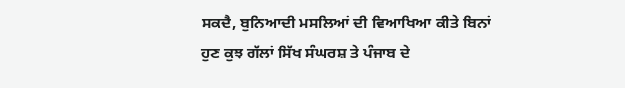ਸਕਦੈ, ਬੁਨਿਆਦੀ ਮਸਲਿਆਂ ਦੀ ਵਿਆਖਿਆ ਕੀਤੇ ਬਿਨਾਂ
ਹੁਣ ਕੁਝ ਗੱਲਾਂ ਸਿੱਖ ਸੰਘਰਸ਼ ਤੇ ਪੰਜਾਬ ਦੇ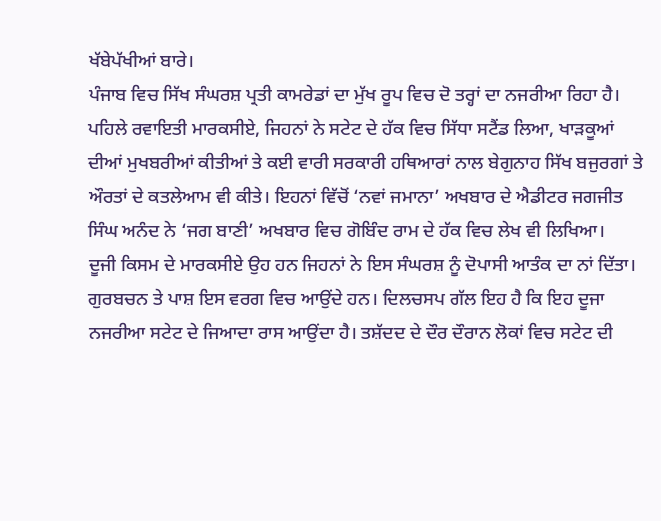ਖੱਬੇਪੱਖੀਆਂ ਬਾਰੇ।
ਪੰਜਾਬ ਵਿਚ ਸਿੱਖ ਸੰਘਰਸ਼ ਪ੍ਰਤੀ ਕਾਮਰੇਡਾਂ ਦਾ ਮੁੱਖ ਰੂਪ ਵਿਚ ਦੋ ਤਰ੍ਹਾਂ ਦਾ ਨਜਰੀਆ ਰਿਹਾ ਹੈ। ਪਹਿਲੇ ਰਵਾਇਤੀ ਮਾਰਕਸੀਏ, ਜਿਹਨਾਂ ਨੇ ਸਟੇਟ ਦੇ ਹੱਕ ਵਿਚ ਸਿੱਧਾ ਸਟੈਂਡ ਲਿਆ, ਖਾੜਕੂਆਂ ਦੀਆਂ ਮੁਖਬਰੀਆਂ ਕੀਤੀਆਂ ਤੇ ਕਈ ਵਾਰੀ ਸਰਕਾਰੀ ਹਥਿਆਰਾਂ ਨਾਲ ਬੇਗੁਨਾਹ ਸਿੱਖ ਬਜੁਰਗਾਂ ਤੇ ਔਰਤਾਂ ਦੇ ਕਤਲੇਆਮ ਵੀ ਕੀਤੇ। ਇਹਨਾਂ ਵਿੱਚੋਂ ‘ਨਵਾਂ ਜਮਾਨਾ’ ਅਖਬਾਰ ਦੇ ਐਡੀਟਰ ਜਗਜੀਤ ਸਿੰਘ ਅਨੰਦ ਨੇ ‘ਜਗ ਬਾਣੀ’ ਅਖਬਾਰ ਵਿਚ ਗੋਬਿੰਦ ਰਾਮ ਦੇ ਹੱਕ ਵਿਚ ਲੇਖ ਵੀ ਲਿਖਿਆ।
ਦੂਜੀ ਕਿਸਮ ਦੇ ਮਾਰਕਸੀਏ ਉਹ ਹਨ ਜਿਹਨਾਂ ਨੇ ਇਸ ਸੰਘਰਸ਼ ਨੂੰ ਦੋਪਾਸੀ ਆਤੰਕ ਦਾ ਨਾਂ ਦਿੱਤਾ। ਗੁਰਬਚਨ ਤੇ ਪਾਸ਼ ਇਸ ਵਰਗ ਵਿਚ ਆਉਂਦੇ ਹਨ। ਦਿਲਚਸਪ ਗੱਲ ਇਹ ਹੈ ਕਿ ਇਹ ਦੂਜਾ ਨਜਰੀਆ ਸਟੇਟ ਦੇ ਜਿਆਦਾ ਰਾਸ ਆਉਂਦਾ ਹੈ। ਤਸ਼ੱਦਦ ਦੇ ਦੌਰ ਦੌਰਾਨ ਲੋਕਾਂ ਵਿਚ ਸਟੇਟ ਦੀ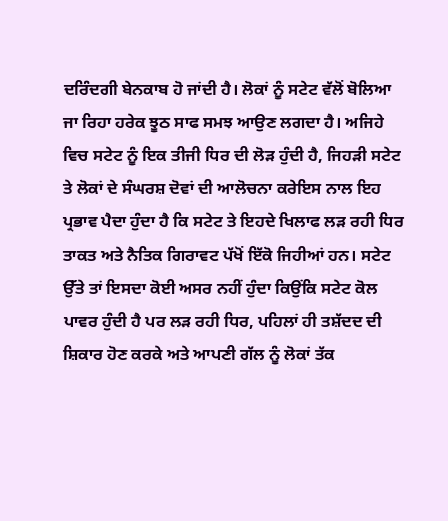ਦਰਿੰਦਗੀ ਬੇਨਕਾਬ ਹੋ ਜਾਂਦੀ ਹੈ। ਲੋਕਾਂ ਨੂੰ ਸਟੇਟ ਵੱਲੋਂ ਬੋਲਿਆ ਜਾ ਰਿਹਾ ਹਰੇਕ ਝੂਠ ਸਾਫ ਸਮਝ ਆਉਣ ਲਗਦਾ ਹੈ। ਅਜਿਹੇ ਵਿਚ ਸਟੇਟ ਨੂੰ ਇਕ ਤੀਜੀ ਧਿਰ ਦੀ ਲੋੜ ਹੁੰਦੀ ਹੈ, ਜਿਹੜੀ ਸਟੇਟ ਤੇ ਲੋਕਾਂ ਦੇ ਸੰਘਰਸ਼ ਦੋਵਾਂ ਦੀ ਆਲੋਚਨਾ ਕਰੇਇਸ ਨਾਲ ਇਹ ਪ੍ਰਭਾਵ ਪੈਦਾ ਹੁੰਦਾ ਹੈ ਕਿ ਸਟੇਟ ਤੇ ਇਹਦੇ ਖਿਲਾਫ ਲੜ ਰਹੀ ਧਿਰ ਤਾਕਤ ਅਤੇ ਨੈਤਿਕ ਗਿਰਾਵਟ ਪੱਖੋਂ ਇੱਕੋ ਜਿਹੀਆਂ ਹਨ। ਸਟੇਟ ਉੱਤੇ ਤਾਂ ਇਸਦਾ ਕੋਈ ਅਸਰ ਨਹੀਂ ਹੁੰਦਾ ਕਿਉਂਕਿ ਸਟੇਟ ਕੋਲ ਪਾਵਰ ਹੁੰਦੀ ਹੈ ਪਰ ਲੜ ਰਹੀ ਧਿਰ, ਪਹਿਲਾਂ ਹੀ ਤਸ਼ੱਦਦ ਦੀ ਸ਼ਿਕਾਰ ਹੋਣ ਕਰਕੇ ਅਤੇ ਆਪਣੀ ਗੱਲ ਨੂੰ ਲੋਕਾਂ ਤੱਕ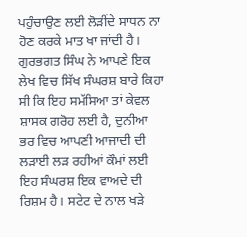ਪਹੁੰਚਾਉਣ ਲਈ ਲੋੜੀਂਦੇ ਸਾਧਨ ਨਾ ਹੋਣ ਕਰਕੇ ਮਾਤ ਖਾ ਜਾਂਦੀ ਹੈ। ਗੁਰਭਗਤ ਸਿੰਘ ਨੇ ਆਪਣੇ ਇਕ ਲੇਖ ਵਿਚ ਸਿੱਖ ਸੰਘਰਸ਼ ਬਾਰੇ ਕਿਹਾ ਸੀ ਕਿ ਇਹ ਸਮੱਸਿਆ ਤਾਂ ਕੇਵਲ ਸ਼ਾਸਕ ਗਰੋਹ ਲਈ ਹੈ, ਦੁਨੀਆ ਭਰ ਵਿਚ ਆਪਣੀ ਆਜਾਦੀ ਦੀ ਲੜਾਈ ਲੜ ਰਹੀਆਂ ਕੌਮਾਂ ਲਈ ਇਹ ਸੰਘਰਸ਼ ਇਕ ਵਾਅਦੇ ਦੀ ਰਿਸ਼ਮ ਹੈ। ਸਟੇਟ ਦੇ ਨਾਲ ਖੜੇ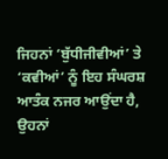ਜਿਹਨਾਂ ‘ਬੁੱਧੀਜੀਵੀਆਂ’ ਤੇ ‘ਕਵੀਆਂ’ ਨੂੰ ਇਹ ਸੰਘਰਸ਼ ਆਤੰਕ ਨਜਰ ਆਉਂਦਾ ਹੈ, ਉਹਨਾਂ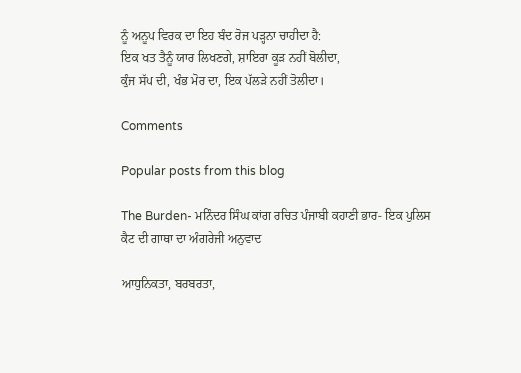ਨੂੰ ਅਨੂਪ ਵਿਰਕ ਦਾ ਇਹ ਬੰਦ ਰੋਜ ਪੜ੍ਹਨਾ ਚਾਹੀਦਾ ਹੈ:
ਇਕ ਖਤ ਤੈਨੂੰ ਯਾਰ ਲਿਖਣਗੇ, ਸ਼ਾਇਰਾ ਕੂੜ ਨਹੀਂ ਬੋਲੀਦਾ,
ਕੁੰਜ ਸੱਪ ਦੀ, ਖੰਭ ਮੋਰ ਦਾ, ਇਕ ਪੱਲੜੇ ਨਹੀਂ ਤੋਲੀਦਾ।

Comments

Popular posts from this blog

The Burden- ਮਨਿੰਦਰ ਸਿੰਘ ਕਾਂਗ ਰਚਿਤ ਪੰਜਾਬੀ ਕਹਾਣੀ ਭਾਰ- ਇਕ ਪੁਲਿਸ ਕੈਟ ਦੀ ਗਾਥਾ ਦਾ ਅੰਗਰੇਜੀ ਅਨੁਵਾਦ

ਆਧੁਨਿਕਤਾ, ਬਰਬਰਤਾ,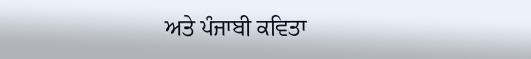ਅਤੇ ਪੰਜਾਬੀ ਕਵਿਤਾ